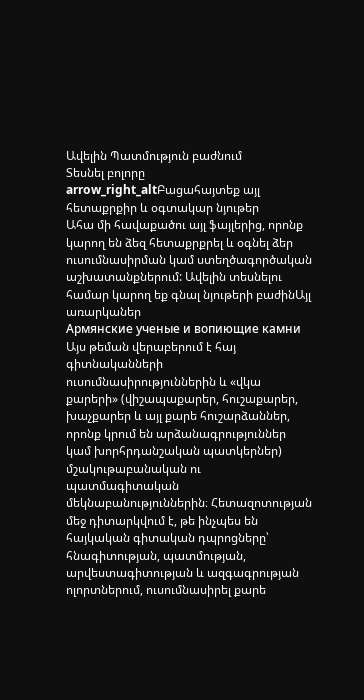Ավելին Պատմություն բաժնում
Տեսնել բոլորը arrow_right_altԲացահայտեք այլ հետաքրքիր և օգտակար նյութեր
Ահա մի հավաքածու այլ ֆայլերից, որոնք կարող են ձեզ հետաքրքրել և օգնել ձեր ուսումնասիրման կամ ստեղծագործական աշխատանքներում: Ավելին տեսնելու համար կարող եք գնալ նյութերի բաժինԱյլ առարկաներ
Армянские ученые и вопиющие камни
Այս թեման վերաբերում է հայ գիտնականների ուսումնասիրություններին և «վկա քարերի» (վիշապաքարեր, հուշաքարեր, խաչքարեր և այլ քարե հուշարձաններ, որոնք կրում են արձանագրություններ կամ խորհրդանշական պատկերներ) մշակութաբանական ու պատմագիտական մեկնաբանություններին։ Հետազոտության մեջ դիտարկվում է, թե ինչպես են հայկական գիտական դպրոցները՝ հնագիտության, պատմության, արվեստագիտության և ազգագրության ոլորտներում, ուսումնասիրել քարե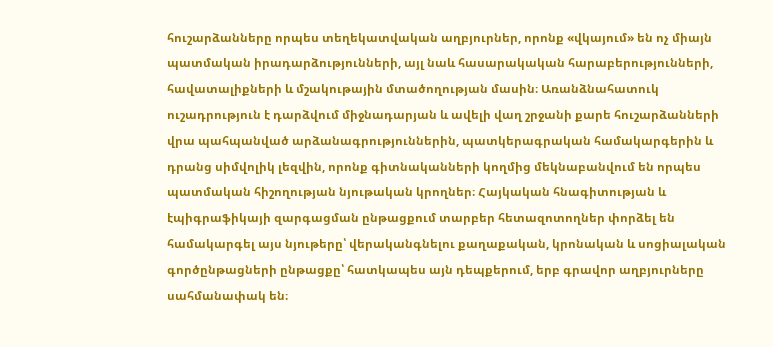հուշարձանները որպես տեղեկատվական աղբյուրներ, որոնք «վկայում» են ոչ միայն պատմական իրադարձությունների, այլ նաև հասարակական հարաբերությունների, հավատալիքների և մշակութային մտածողության մասին։ Առանձնահատուկ ուշադրություն է դարձվում միջնադարյան և ավելի վաղ շրջանի քարե հուշարձանների վրա պահպանված արձանագրություններին, պատկերագրական համակարգերին և դրանց սիմվոլիկ լեզվին, որոնք գիտնականների կողմից մեկնաբանվում են որպես պատմական հիշողության նյութական կրողներ։ Հայկական հնագիտության և էպիգրաֆիկայի զարգացման ընթացքում տարբեր հետազոտողներ փորձել են համակարգել այս նյութերը՝ վերականգնելու քաղաքական, կրոնական և սոցիալական գործընթացների ընթացքը՝ հատկապես այն դեպքերում, երբ գրավոր աղբյուրները սահմանափակ են։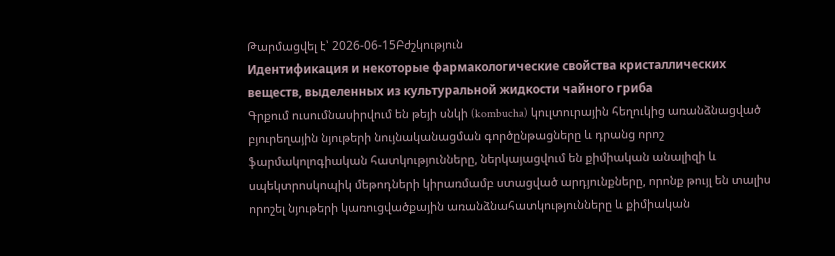Թարմացվել է՝ 2026-06-15Բժշկություն
Идентификация и некоторые фармакологические свойства кристаллических веществ, выделенных из культуральной жидкости чайного гриба
Գրքում ուսումնասիրվում են թեյի սնկի (kombucha) կուլտուրային հեղուկից առանձնացված բյուրեղային նյութերի նույնականացման գործընթացները և դրանց որոշ ֆարմակոլոգիական հատկությունները, ներկայացվում են քիմիական անալիզի և սպեկտրոսկոպիկ մեթոդների կիրառմամբ ստացված արդյունքները, որոնք թույլ են տալիս որոշել նյութերի կառուցվածքային առանձնահատկությունները և քիմիական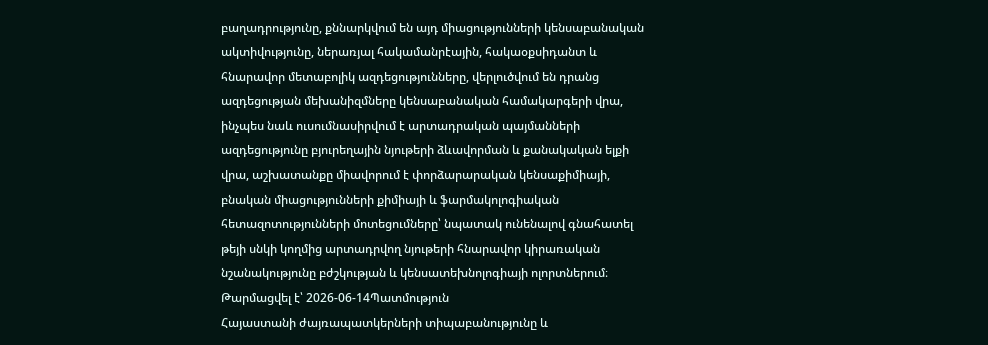բաղադրությունը, քննարկվում են այդ միացությունների կենսաբանական ակտիվությունը, ներառյալ հակամանրէային, հակաօքսիդանտ և հնարավոր մետաբոլիկ ազդեցությունները, վերլուծվում են դրանց ազդեցության մեխանիզմները կենսաբանական համակարգերի վրա, ինչպես նաև ուսումնասիրվում է արտադրական պայմանների ազդեցությունը բյուրեղային նյութերի ձևավորման և քանակական ելքի վրա, աշխատանքը միավորում է փորձարարական կենսաքիմիայի, բնական միացությունների քիմիայի և ֆարմակոլոգիական հետազոտությունների մոտեցումները՝ նպատակ ունենալով գնահատել թեյի սնկի կողմից արտադրվող նյութերի հնարավոր կիրառական նշանակությունը բժշկության և կենսատեխնոլոգիայի ոլորտներում։
Թարմացվել է՝ 2026-06-14Պատմություն
Հայաստանի ժայռապատկերների տիպաբանությունը և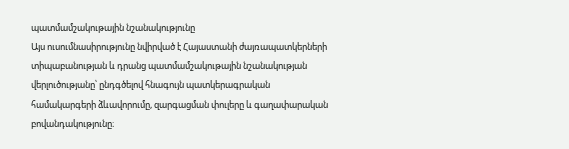պատմամշակութային նշանակությունը
Այս ուսումնասիրությունը նվիրված է Հայաստանի ժայռապատկերների տիպաբանության և դրանց պատմամշակութային նշանակության վերլուծությանը՝ ընդգծելով հնագույն պատկերագրական համակարգերի ձևավորումը, զարգացման փուլերը և գաղափարական բովանդակությունը։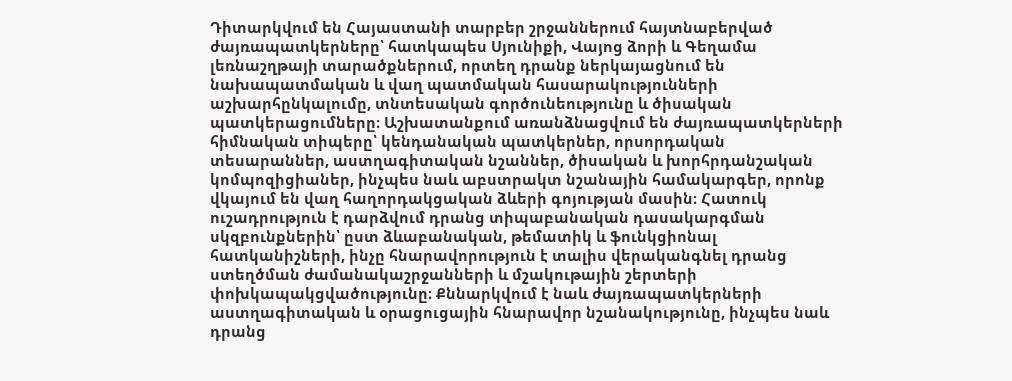Դիտարկվում են Հայաստանի տարբեր շրջաններում հայտնաբերված ժայռապատկերները՝ հատկապես Սյունիքի, Վայոց ձորի և Գեղամա լեռնաշղթայի տարածքներում, որտեղ դրանք ներկայացնում են նախապատմական և վաղ պատմական հասարակությունների աշխարհընկալումը, տնտեսական գործունեությունը և ծիսական պատկերացումները։ Աշխատանքում առանձնացվում են ժայռապատկերների հիմնական տիպերը՝ կենդանական պատկերներ, որսորդական տեսարաններ, աստղագիտական նշաններ, ծիսական և խորհրդանշական կոմպոզիցիաներ, ինչպես նաև աբստրակտ նշանային համակարգեր, որոնք վկայում են վաղ հաղորդակցական ձևերի գոյության մասին։ Հատուկ ուշադրություն է դարձվում դրանց տիպաբանական դասակարգման սկզբունքներին՝ ըստ ձևաբանական, թեմատիկ և ֆունկցիոնալ հատկանիշների, ինչը հնարավորություն է տալիս վերականգնել դրանց ստեղծման ժամանակաշրջանների և մշակութային շերտերի փոխկապակցվածությունը։ Քննարկվում է նաև ժայռապատկերների աստղագիտական և օրացուցային հնարավոր նշանակությունը, ինչպես նաև դրանց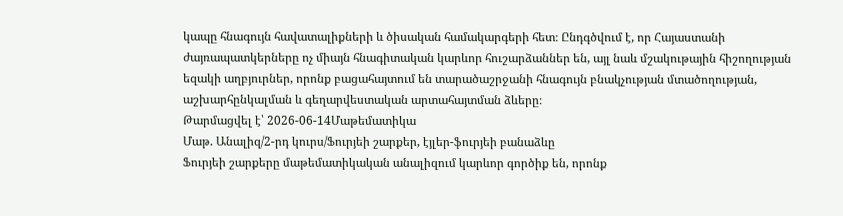կապը հնագույն հավատալիքների և ծիսական համակարգերի հետ։ Ընդգծվում է, որ Հայաստանի ժայռապատկերները ոչ միայն հնագիտական կարևոր հուշարձաններ են, այլ նաև մշակութային հիշողության եզակի աղբյուրներ, որոնք բացահայտում են տարածաշրջանի հնագույն բնակչության մտածողության, աշխարհընկալման և գեղարվեստական արտահայտման ձևերը։
Թարմացվել է՝ 2026-06-14Մաթեմատիկա
Մաթ. Անալիզ/2-րդ կուրս/Ֆուրյեի շարքեր, էյլեր-ֆուրյեի բանաձևը
Ֆուրյեի շարքերը մաթեմատիկական անալիզում կարևոր գործիք են, որոնք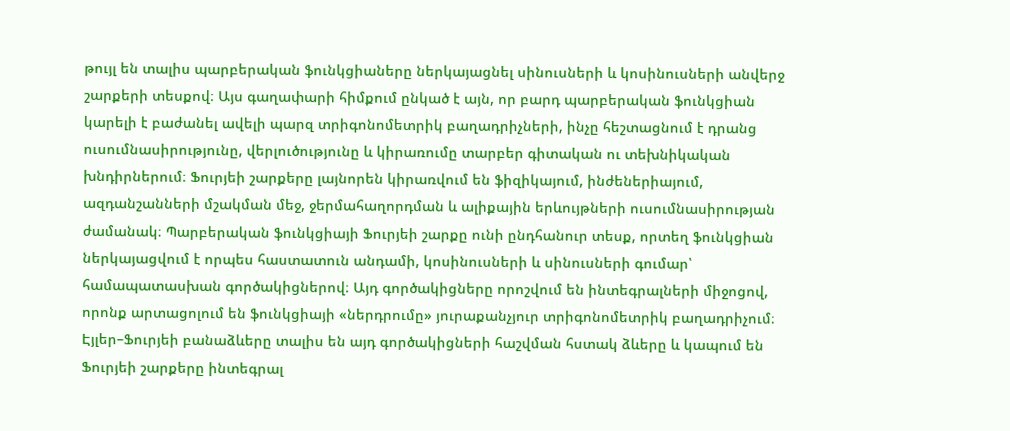թույլ են տալիս պարբերական ֆունկցիաները ներկայացնել սինուսների և կոսինուսների անվերջ շարքերի տեսքով։ Այս գաղափարի հիմքում ընկած է այն, որ բարդ պարբերական ֆունկցիան կարելի է բաժանել ավելի պարզ տրիգոնոմետրիկ բաղադրիչների, ինչը հեշտացնում է դրանց ուսումնասիրությունը, վերլուծությունը և կիրառումը տարբեր գիտական ու տեխնիկական խնդիրներում։ Ֆուրյեի շարքերը լայնորեն կիրառվում են ֆիզիկայում, ինժեներիայում, ազդանշանների մշակման մեջ, ջերմահաղորդման և ալիքային երևույթների ուսումնասիրության ժամանակ։ Պարբերական ֆունկցիայի Ֆուրյեի շարքը ունի ընդհանուր տեսք, որտեղ ֆունկցիան ներկայացվում է որպես հաստատուն անդամի, կոսինուսների և սինուսների գումար՝ համապատասխան գործակիցներով։ Այդ գործակիցները որոշվում են ինտեգրալների միջոցով, որոնք արտացոլում են ֆունկցիայի «ներդրումը» յուրաքանչյուր տրիգոնոմետրիկ բաղադրիչում։ Էյլեր–Ֆուրյեի բանաձևերը տալիս են այդ գործակիցների հաշվման հստակ ձևերը և կապում են Ֆուրյեի շարքերը ինտեգրալ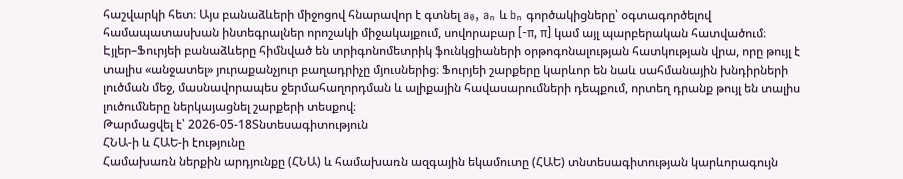հաշվարկի հետ։ Այս բանաձևերի միջոցով հնարավոր է գտնել a₀, aₙ և bₙ գործակիցները՝ օգտագործելով համապատասխան ինտեգրալներ որոշակի միջակայքում, սովորաբար [-π, π] կամ այլ պարբերական հատվածում։ Էյլեր–Ֆուրյեի բանաձևերը հիմնված են տրիգոնոմետրիկ ֆունկցիաների օրթոգոնալության հատկության վրա, որը թույլ է տալիս «անջատել» յուրաքանչյուր բաղադրիչը մյուսներից։ Ֆուրյեի շարքերը կարևոր են նաև սահմանային խնդիրների լուծման մեջ, մասնավորապես ջերմահաղորդման և ալիքային հավասարումների դեպքում, որտեղ դրանք թույլ են տալիս լուծումները ներկայացնել շարքերի տեսքով։
Թարմացվել է՝ 2026-05-18Տնտեսագիտություն
ՀՆԱ-ի և ՀԱԵ-ի էությունը
Համախառն ներքին արդյունքը (ՀՆԱ) և համախառն ազգային եկամուտը (ՀԱԵ) տնտեսագիտության կարևորագույն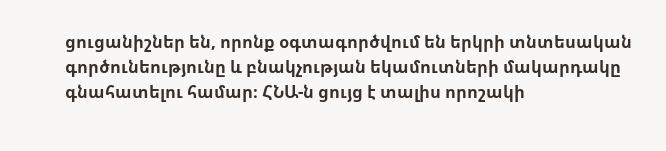ցուցանիշներ են, որոնք օգտագործվում են երկրի տնտեսական գործունեությունը և բնակչության եկամուտների մակարդակը գնահատելու համար։ ՀՆԱ-ն ցույց է տալիս որոշակի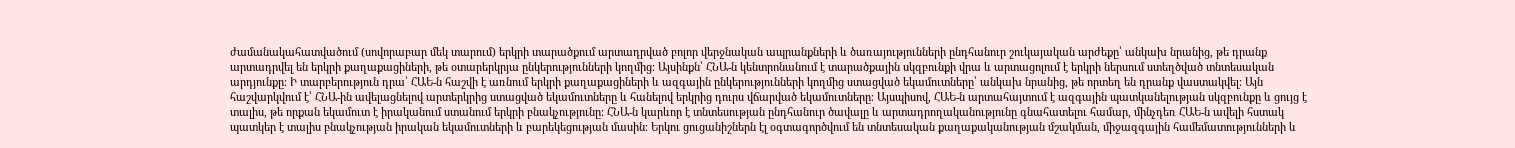ժամանակահատվածում (սովորաբար մեկ տարում) երկրի տարածքում արտադրված բոլոր վերջնական ապրանքների և ծառայությունների ընդհանուր շուկայական արժեքը՝ անկախ նրանից, թե դրանք արտադրվել են երկրի քաղաքացիների, թե օտարերկրյա ընկերությունների կողմից։ Այսինքն՝ ՀՆԱ-ն կենտրոնանում է տարածքային սկզբունքի վրա և արտացոլում է երկրի ներսում ստեղծված տնտեսական արդյունքը։ Ի տարբերություն դրա՝ ՀԱԵ-ն հաշվի է առնում երկրի քաղաքացիների և ազգային ընկերությունների կողմից ստացված եկամուտները՝ անկախ նրանից, թե որտեղ են դրանք վաստակվել։ Այն հաշվարկվում է՝ ՀՆԱ-ին ավելացնելով արտերկրից ստացված եկամուտները և հանելով երկրից դուրս վճարված եկամուտները։ Այսպիսով, ՀԱԵ-ն արտահայտում է ազգային պատկանելության սկզբունքը և ցույց է տալիս, թե որքան եկամուտ է իրականում ստանում երկրի բնակչությունը։ ՀՆԱ-ն կարևոր է տնտեսության ընդհանուր ծավալը և արտադրողականությունը գնահատելու համար, մինչդեռ ՀԱԵ-ն ավելի հստակ պատկեր է տալիս բնակչության իրական եկամուտների և բարեկեցության մասին։ Երկու ցուցանիշներն էլ օգտագործվում են տնտեսական քաղաքականության մշակման, միջազգային համեմատությունների և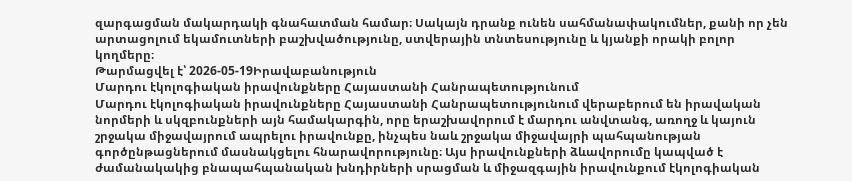զարգացման մակարդակի գնահատման համար։ Սակայն դրանք ունեն սահմանափակումներ, քանի որ չեն արտացոլում եկամուտների բաշխվածությունը, ստվերային տնտեսությունը և կյանքի որակի բոլոր կողմերը։
Թարմացվել է՝ 2026-05-19Իրավաբանություն
Մարդու էկոլոգիական իրավունքները Հայաստանի Հանրապետությունում
Մարդու էկոլոգիական իրավունքները Հայաստանի Հանրապետությունում վերաբերում են իրավական նորմերի և սկզբունքների այն համակարգին, որը երաշխավորում է մարդու անվտանգ, առողջ և կայուն շրջակա միջավայրում ապրելու իրավունքը, ինչպես նաև շրջակա միջավայրի պահպանության գործընթացներում մասնակցելու հնարավորությունը։ Այս իրավունքների ձևավորումը կապված է ժամանակակից բնապահպանական խնդիրների սրացման և միջազգային իրավունքում էկոլոգիական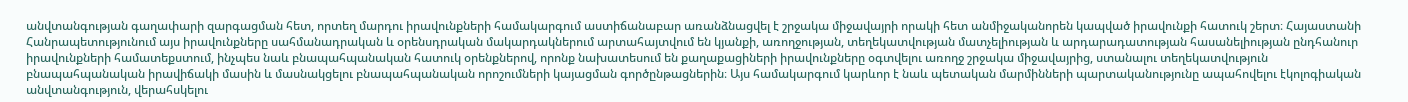անվտանգության գաղափարի զարգացման հետ, որտեղ մարդու իրավունքների համակարգում աստիճանաբար առանձնացվել է շրջակա միջավայրի որակի հետ անմիջականորեն կապված իրավունքի հատուկ շերտ։ Հայաստանի Հանրապետությունում այս իրավունքները սահմանադրական և օրենսդրական մակարդակներում արտահայտվում են կյանքի, առողջության, տեղեկատվության մատչելիության և արդարադատության հասանելիության ընդհանուր իրավունքների համատեքստում, ինչպես նաև բնապահպանական հատուկ օրենքներով, որոնք նախատեսում են քաղաքացիների իրավունքները օգտվելու առողջ շրջակա միջավայրից, ստանալու տեղեկատվություն բնապահպանական իրավիճակի մասին և մասնակցելու բնապահպանական որոշումների կայացման գործընթացներին։ Այս համակարգում կարևոր է նաև պետական մարմինների պարտականությունը ապահովելու էկոլոգիական անվտանգություն, վերահսկելու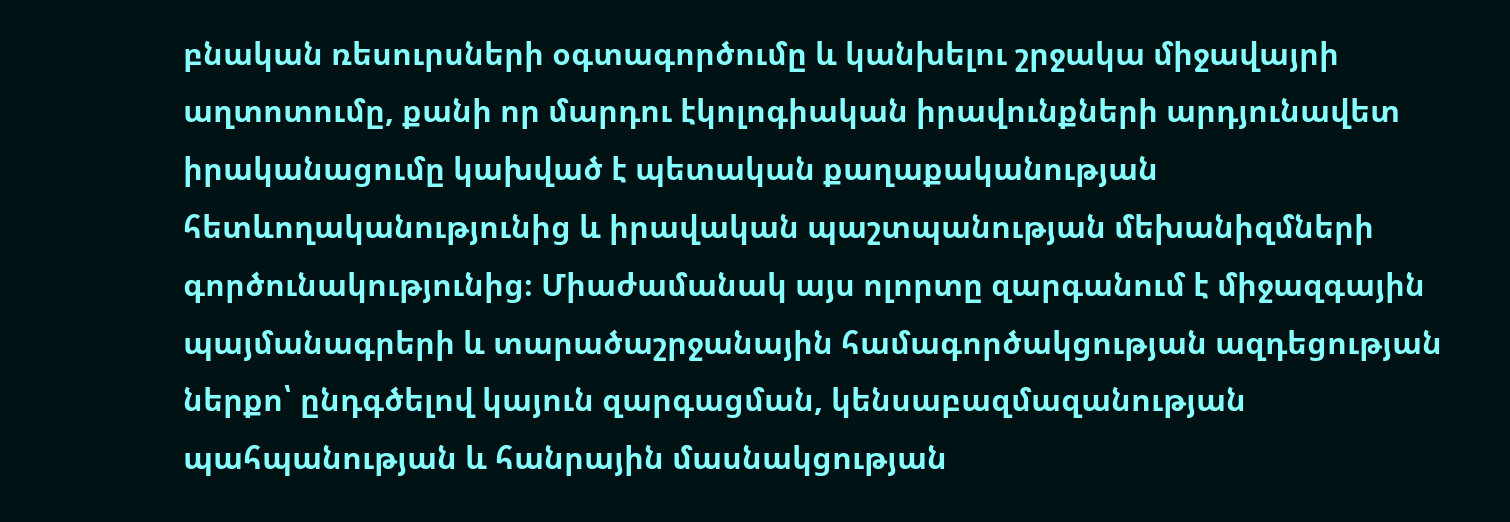բնական ռեսուրսների օգտագործումը և կանխելու շրջակա միջավայրի աղտոտումը, քանի որ մարդու էկոլոգիական իրավունքների արդյունավետ իրականացումը կախված է պետական քաղաքականության հետևողականությունից և իրավական պաշտպանության մեխանիզմների գործունակությունից։ Միաժամանակ այս ոլորտը զարգանում է միջազգային պայմանագրերի և տարածաշրջանային համագործակցության ազդեցության ներքո՝ ընդգծելով կայուն զարգացման, կենսաբազմազանության պահպանության և հանրային մասնակցության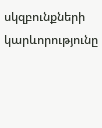սկզբունքների կարևորությունը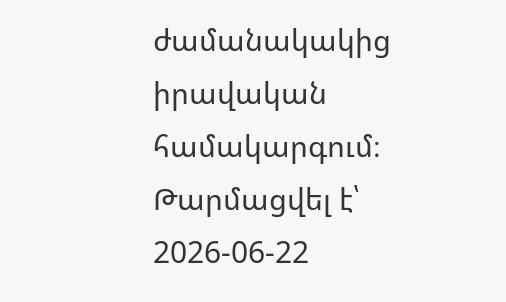ժամանակակից իրավական համակարգում։
Թարմացվել է՝ 2026-06-22